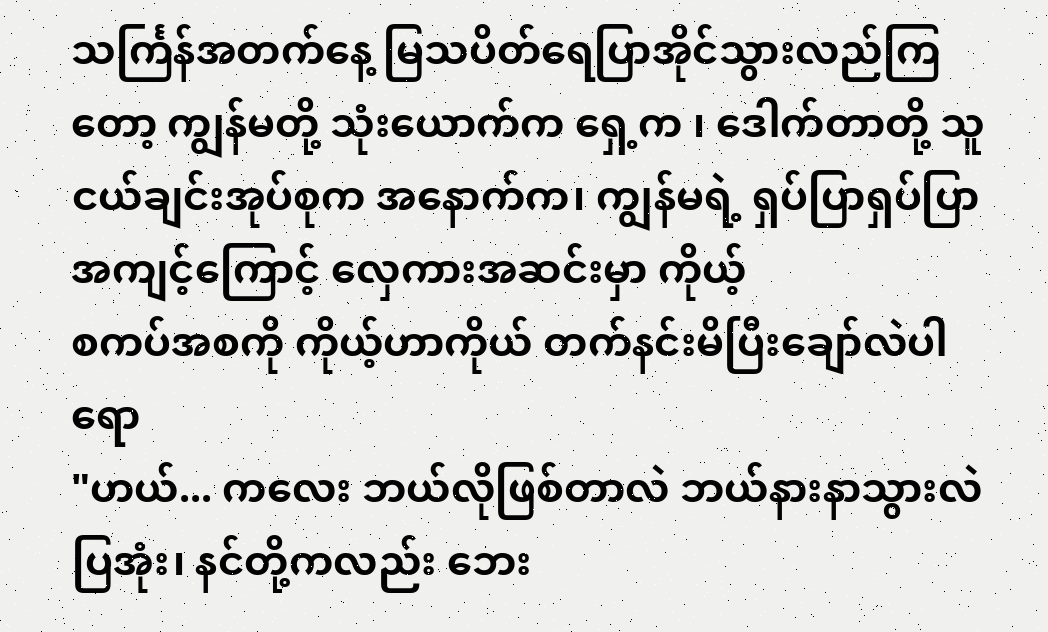သင်္ကြန်အတက်နေ့ မြသပိတ်ရေပြာအိုင်သွားလည်ကြတော့ ကျွန်မတို့ သုံးယောက်က ရှေ့က ၊ ဒေါက်တာတို့ သူငယ်ချင်းအုပ်စုက အနောက်က၊ ကျွန်မရဲ့ ရှပ်ပြာရှပ်ပြာ အကျင့်ကြောင့် လှေကားအဆင်းမှာ ကိုယ့်
စကပ်အစကို ကိုယ့်ဟာကိုယ် တက်နင်းမိပြီးချော်လဲပါရော
"ဟယ်... ကလေး ဘယ်လိုဖြစ်တာလဲ ဘယ်နားနာသွားလဲ ပြအုံး၊ နင်တို့ကလည်း ဘေး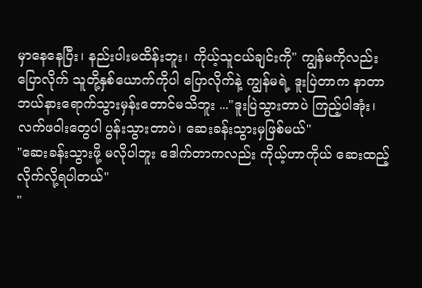မှာနေနေပြီး၊ နည်းပါးမထိန်းဘူး၊ ကိုယ့်သူငယ်ချင်းကို" ကျွန်မကိုလည်းပြောလိုက် သူတို့နှစ်ယောက်ကိုပါ ပြောလိုက်နဲ့ ကျွန်မရဲ့ ဒူးပြဲတာက နာတာဘယ်နားရောက်သွားမှန်းတောင်မသိဘူး ..."ဒူးပြဲသွားတာပဲ ကြည့်ပါအုံး၊ လက်ဖဝါးတွေပါ ပွန်းသွားတာပဲ၊ ဆေးခန်းသွားမှဖြစ်မယ်"
"ဆေးခန်းသွားဖို့ မလိုပါဘူး ဒေါက်တာကလည်း ကိုယ့်ဟာကိုယ် ဆေးထည့်လိုက်လို့ရပါတယ်"
"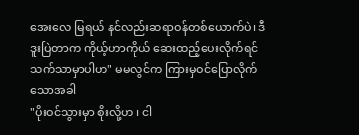အေးလေ မြရယ် နင်လည်းဆရာဝန်တစ်ယောက်ပဲ၊ ဒီဒူးပြဲတာက ကိုယ့်ဟာကိုယ် ဆေးထည့်ပေးလိုက်ရင် သက်သာမှာပါဟ" မမလွင်က ကြားမှဝင်ပြောလိုက်သောအခါ
"ပိုးဝင်သွားမှာ စိုးလို့ဟ ၊ ငါ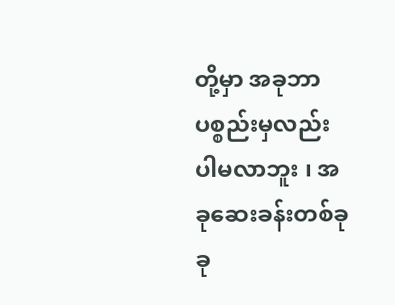တို့မှာ အခုဘာပစ္စည်းမှလည်း ပါမလာဘူး ၊ အခုဆေးခန်းတစ်ခုခု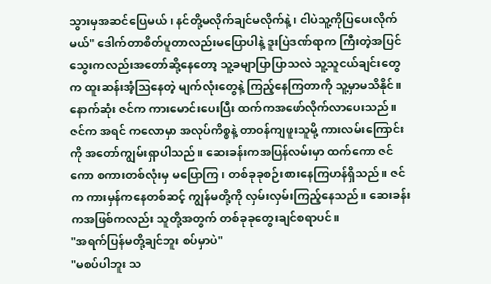သွားမှအဆင်ပြေမယ်၊ နင်တို့မလိုက်ချင်မလိုက်နဲ့ ၊ ငါပဲသူ့ကိုပြပေးလိုက်မယ်" ဒေါက်တာစိတ်ပူတာလည်းမပြောပါနဲ့ ဒူးပြဲဒဏ်ရာက ကြီးတဲ့အပြင် သွေးကလည်းအတော်ဆို့နေတော့ သူ့ခမျာပြာပြာသလဲ သူ့သူငယ်ချင်းတွေက ထူးဆန်းအံ့ဩနေတဲ့ မျက်လုံးတွေနဲ့ ကြည့်နေကြတာကို သူ့မှာမသိနိုင်။နောက်ဆုံး ဇင်က ကားမောင်းပေးပြီး ထက်ကအဖော်လိုက်လာပေးသည်။ ဇင်က အရင် ကလောမှာ အလုပ်ကိစ္စနဲ့ တာဝန်ကျဖူးသူမို့ ကားလမ်းကြောင်းကို အတော်ကျွမ်းရှာပါသည်။ ဆေးခန်းကအပြန်လမ်းမှာ ထက်ကော ဇင်ကော စကားတစ်လုံးမှ မပြောကြ ၊ တစ်ခုခုစဉ်းစားနေကြဟန်ရှိသည်။ ဇင်က ကားမှန်ကနေတစ်ဆင့် ကျွန်မတို့ကို လှမ်းလှမ်းကြည့်နေသည်။ ဆေးခန်းကအဖြစ်ကလည်း သူတို့အတွက် တစ်ခုခုတွေးချင်စရာပင်။
"အရက်ပြန်မတို့ချင်ဘူး စပ်မှာပဲ"
"မစပ်ပါဘူး သ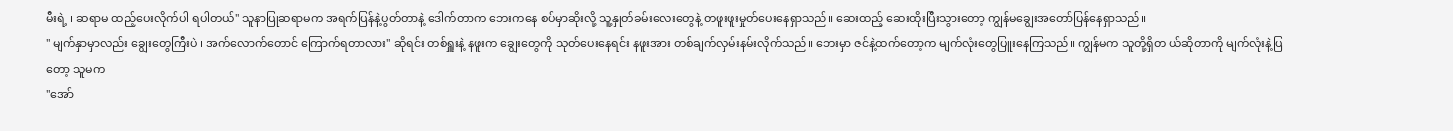မီးရဲ့ ၊ ဆရာမ ထည့်ပေးလိုက်ပါ ရပါတယ်" သူနာပြုဆရာမက အရက်ပြန်နဲ့ပွတ်တာနဲ့ ဒေါက်တာက ဘေးကနေ စပ်မှာဆိုးလို့ သူ့နှုတ်ခမ်းလေးတွေနဲ့ တဖူးဖူးမှုတ်ပေးနေရှာသည်။ ဆေးထည့် ဆေးထိုးပြီးသွားတော့ ကျွန်မချွေးအတော်ပြန်နေရှာသည်။
" မျက်နှာမှာလည်း ချွေးတွေကြီးပဲ ၊ အက်လောက်တောင် ကြောက်ရတာလား" ဆိုရင်း တစ်ရှူးနဲ့ နဖူးက ချွေးတွေကို သုတ်ပေးနေရင်း နဖူးအား တစ်ချက်လှမ်းနမ်းလိုက်သည်။ ဘေးမှာ ဇင်နဲ့ထက်တော့က မျက်လုံးတွေပြူးနေကြသည်။ ကျွန်မက သူတို့ရှိတ ယ်ဆိုတာကို မျက်လုံးနဲ့ပြတော့ သူမက
"အော်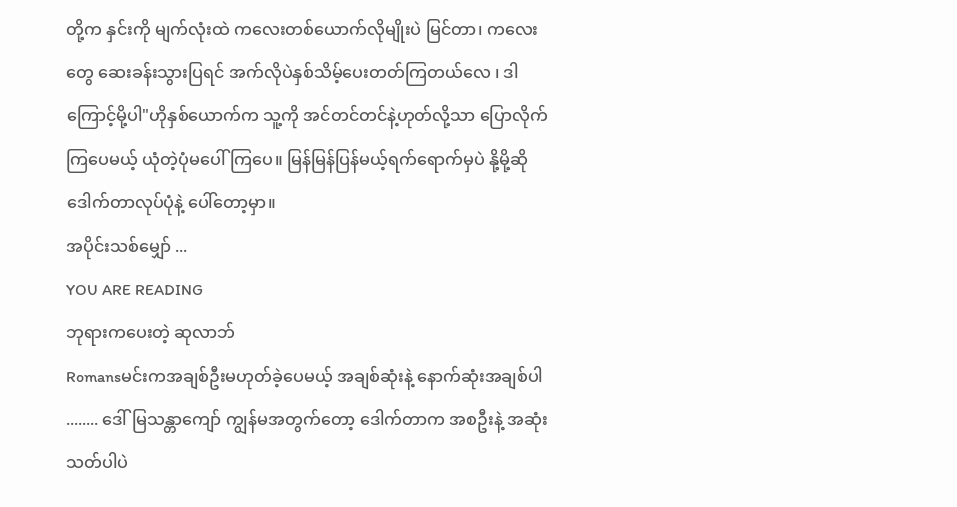တို့က နှင်းကို မျက်လုံးထဲ ကလေးတစ်ယောက်လိုမျိုးပဲ မြင်တာ၊ ကလေးတွေ ဆေးခန်းသွားပြရင် အက်လိုပဲနှစ်သိမ့်ပေးတတ်ကြတယ်လေ ၊ ဒါကြောင့်မို့ပါ"ဟိုနှစ်ယောက်က သူ့ကို အင်တင်တင်နဲ့ဟုတ်လို့သာ ပြောလိုက်ကြပေမယ့် ယုံတဲ့ပုံမပေါ်ကြပေ။ မြန်မြန်ပြန်မယ့်ရက်ရောက်မှပဲ နို့မို့ဆို ဒေါက်တာလုပ်ပုံနဲ့ ပေါ်တော့မှာ။
အပိုင်းသစ်မျှော် ...
YOU ARE READING
ဘုရားကပေးတဲ့ ဆုလာဘ်
Romansမင်းကအချစ်ဦးမဟုတ်ခဲ့ပေမယ့် အချစ်ဆုံးနဲ့ နောက်ဆုံးအချစ်ပါ ........ ဒေါ်မြသန္တာကျော် ကျွန်မအတွက်တော့ ဒေါက်တာက အစဦးနဲ့ အဆုံးသတ်ပါပဲ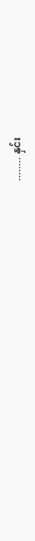........ နှင်း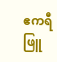ဧကရီဖြူ